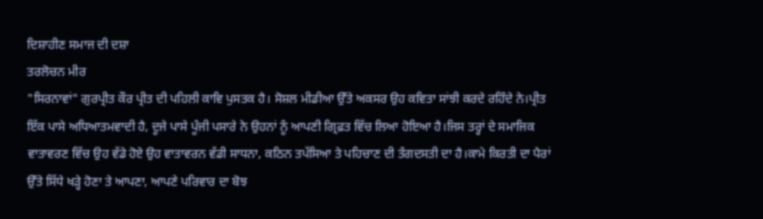ਦਿਸ਼ਾਹੀਣ ਸਮਾਜ ਦੀ ਦਸ਼ਾ
ਤਰਲੋਚਨ ਮੀਰ
"ਸਿਰਨਾਵਾਂ" ਗੁਰਪ੍ਰੀਤ ਕੌਰ ਪ੍ਰੀਤ ਦੀ ਪਹਿਲੀ ਕਾਵਿ ਪੁਸਤਕ ਹੈ। ਸੋਸ਼ਲ ਮੀਡੀਆ ਉੱਤੇ ਅਕਸਰ ਉਹ ਕਵਿਤਾ ਸਾਂਝੀ ਕਰਦੇ ਰਹਿੰਦੇ ਨੇ।ਪ੍ਰੀਤ ਇੱਕ ਪਾਸੇ ਅਧਿਆਤਮਵਾਦੀ ਹੈ, ਦੂਜੇ ਪਾਸੇ ਪੂੰਜੀ ਪਸਾਰੇ ਨੇ ਉਹਨਾਂ ਨੂੰ ਆਪਣੀ ਗ੍ਰਿਫ਼ਤ ਵਿੱਚ ਲਿਆ ਹੋਇਆ ਹੈ।ਜਿਸ ਤਰ੍ਹਾਂ ਦੇ ਸਮਾਜਿਕ ਵਾਤਾਵਰਣ ਵਿੱਚ ਉਹ ਵੱਡੇ ਹੋਏ ਉਹ ਵਾਤਾਵਰਨ ਵੱਡੀ ਸਾਧਨਾ, ਕਠਿਨ ਤਪੱਸਿਆ ਤੇ ਪਹਿਚਾਣ ਦੀ ਤੰਗਦਸਤੀ ਦਾ ਹੈ।ਕਾਮੇ ਕਿਰਤੀ ਦਾ ਪੈਰਾਂ ਉੱਤੇ ਸਿੱਧੇ ਖੜ੍ਹੇ ਹੋਣਾ ਤੇ ਆਪਣਾ, ਆਪਣੇ ਪਰਿਵਾਰ ਦਾ ਬੋਝ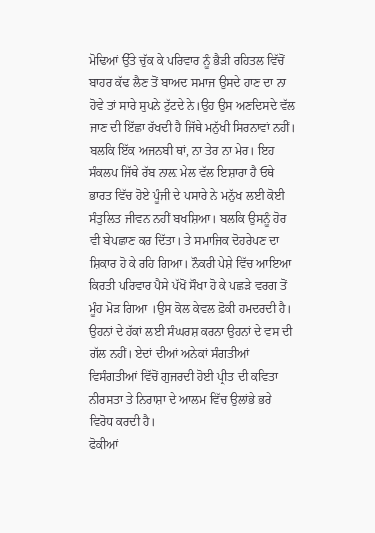ਮੋਢਿਆਂ ਉੱਤੇ ਚੁੱਕ ਕੇ ਪਰਿਵਾਰ ਨੂੰ ਭੈੜੀ ਰਹਿਤਲ ਵਿੱਚੋਂ ਬਾਹਰ ਕੱਢ ਲੈਣ ਤੋਂ ਬਾਅਦ ਸਮਾਜ ਉਸਦੇ ਹਾਣ ਦਾ ਨਾ ਹੋਵੇ ਤਾਂ ਸਾਰੇ ਸੁਪਨੇ ਟੁੱਟਦੇ ਨੇ।ਉਹ ਉਸ ਅਣਦਿਸਦੇ ਵੱਲ ਜਾਣ ਦੀ ਇੱਛਾ ਰੱਖਦੀ ਹੈ ਜਿੱਥੇ ਮਨੁੱਖੀ ਸਿਰਨਾਵਾਂ ਨਹੀਂ। ਬਲਕਿ ਇੱਕ ਅਜਨਬੀ ਥਾਂ, ਨਾ ਤੇਰ ਨਾ ਮੇਰ। ਇਹ ਸੰਕਲਪ ਜਿੱਥੇ ਰੱਬ ਨਾਲ਼ ਮੇਲ ਵੱਲ ਇਸ਼ਾਰਾ ਹੈ ਓਥੇ ਭਾਰਤ ਵਿੱਚ ਹੋਏ ਪੂੰਜੀ ਦੇ ਪਸਾਰੇ ਨੇ ਮਨੁੱਖ ਲਈ ਕੋਈ ਸੰਤੁਲਿਤ ਜੀਵਨ ਨਹੀਂ ਬਖਸ਼ਿਆ। ਬਲਕਿ ਉਸਨੂੰ ਹੋਰ ਵੀ ਬੇਪਛਾਣ ਕਰ ਦਿੱਤਾ। ਤੇ ਸਮਾਜਿਕ ਦੋਹਰੇਪਣ ਦਾ ਸ਼ਿਕਾਰ ਹੋ ਕੇ ਰਹਿ ਗਿਆ। ਨੌਕਰੀ ਪੇਸ਼ੇ ਵਿੱਚ ਆਇਆ ਕਿਰਤੀ ਪਰਿਵਾਰ ਪੈਸੇ ਪੱਖੋਂ ਸੌਖਾ ਹੋ ਕੇ ਪਛੜੇ ਵਰਗ ਤੋਂ ਮੂੰਹ ਮੋੜ ਗਿਆ ।ਉਸ ਕੋਲ ਕੇਵਲ ਫ਼ੋਕੀ ਹਮਦਰਦੀ ਹੈ। ਉਹਨਾਂ ਦੇ ਹੱਕਾਂ ਲਈ ਸੰਘਰਸ਼ ਕਰਨਾ ਉਹਨਾਂ ਦੇ ਵਸ ਦੀ ਗੱਲ ਨਹੀਂ। ਏਦਾਂ ਦੀਆਂ ਅਨੇਕਾਂ ਸੰਗਤੀਆਂ ਵਿਸੰਗਤੀਆਂ ਵਿੱਚੋਂ ਗੁਜਰਦੀ ਹੋਈ ਪ੍ਰੀਤ ਦੀ ਕਵਿਤਾ ਨੀਰਸਤਾ ਤੇ ਨਿਰਾਸ਼ਾ ਦੇ ਆਲਮ ਵਿੱਚ ਉਲਾਂਭੇ ਭਰੇ ਵਿਰੋਧ ਕਰਦੀ ਹੈ।
ਫੋਕੀਆਂ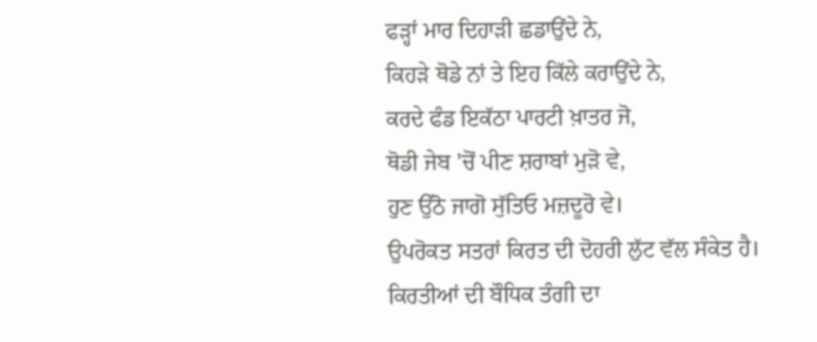ਫੜ੍ਹਾਂ ਮਾਰ ਦਿਹਾੜੀ ਛਡਾਉਂਦੇ ਨੇ,
ਕਿਹੜੇ ਥੋਡੇ ਨਾਂ ਤੇ ਇਹ ਕਿੱਲੇ ਕਰਾਉਂਦੇ ਨੇ,
ਕਰਦੇ ਫੰਡ ਇਕੱਠਾ ਪਾਰਟੀ ਖ਼ਾਤਰ ਜੋ,
ਥੋਡੀ ਜੇਬ 'ਚੋਂ ਪੀਣ ਸ਼ਰਾਬਾਂ ਮੁੜੋ ਵੇ,
ਹੁਣ ਉੱਠੋ ਜਾਗੋ ਸੁੱਤਿਓ ਮਜ਼ਦੂਰੋ ਵੇ।
ਉਪਰੋਕਤ ਸਤਰਾਂ ਕਿਰਤ ਦੀ ਦੋਹਰੀ ਲੁੱਟ ਵੱਲ ਸੰਕੇਤ ਹੈ। ਕਿਰਤੀਆਂ ਦੀ ਬੌਧਿਕ ਤੰਗੀ ਦਾ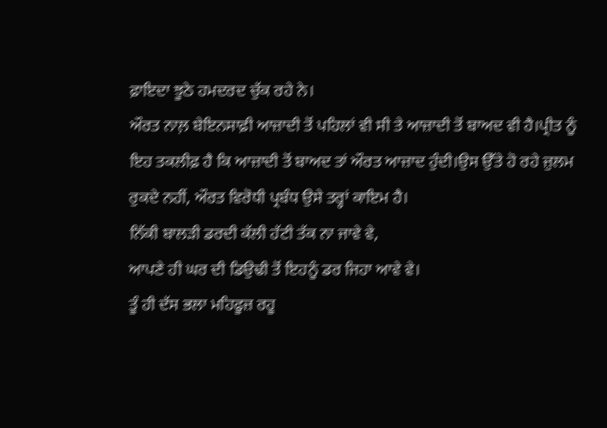ਫ਼ਾਇਦਾ ਝੂਠੇ ਹਮਦਰਦ ਚੁੱਕ ਰਹੇ ਨੇ।
ਔਰਤ ਨਾਲ਼ ਬੇਇਨਸਾਫ਼ੀ ਆਜ਼ਾਦੀ ਤੋਂ ਪਹਿਲਾਂ ਵੀ ਸੀ ਤੇ ਆਜ਼ਾਦੀ ਤੋਂ ਬਾਅਦ ਵੀ ਹੈ।ਪ੍ਰੀਤ ਨੂੰ ਇਹ ਤਕਲੀਫ਼ ਹੈ ਕਿ ਆਜ਼ਾਦੀ ਤੋਂ ਬਾਅਦ ਤਾਂ ਔਰਤ ਆਜ਼ਾਦ ਹੁੰਦੀ।ਉਸ ਉੱਤੇ ਹੋ ਰਹੇ ਜ਼ੁਲਮ ਰੁਕਦੇ ਨਹੀਂ, ਔਰਤ ਵਿਰੋਧੀ ਪ੍ਰਬੰਧ ਉਸੇ ਤਰ੍ਹਾਂ ਕਾਇਮ ਹੈ।
ਨਿੱਕੀ ਬਾਲੜੀ ਡਰਦੀ ਕੱਲੀ ਹੱਟੀ ਤੱਕ ਨਾ ਜਾਵੇ ਵੇ,
ਆਪਣੇ ਹੀ ਘਰ ਦੀ ਡਿਉਢੀ ਤੋਂ ਇਹਨੂੰ ਡਰ ਜਿਹਾ ਆਵੇ ਵੇ।
ਤੂੰ ਹੀ ਦੱਸ ਭਲਾ ਮਹਿਫੂਜ਼ ਰਹੂ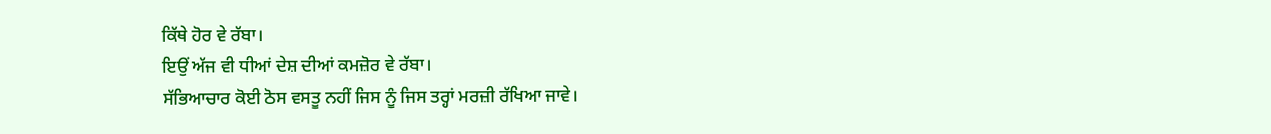ਕਿੱਥੇ ਹੋਰ ਵੇ ਰੱਬਾ।
ਇਉਂ ਅੱਜ ਵੀ ਧੀਆਂ ਦੇਸ਼ ਦੀਆਂ ਕਮਜ਼ੋਰ ਵੇ ਰੱਬਾ।
ਸੱਭਿਆਚਾਰ ਕੋਈ ਠੋਸ ਵਸਤੂ ਨਹੀਂ ਜਿਸ ਨੂੰ ਜਿਸ ਤਰ੍ਹਾਂ ਮਰਜ਼ੀ ਰੱਖਿਆ ਜਾਵੇ।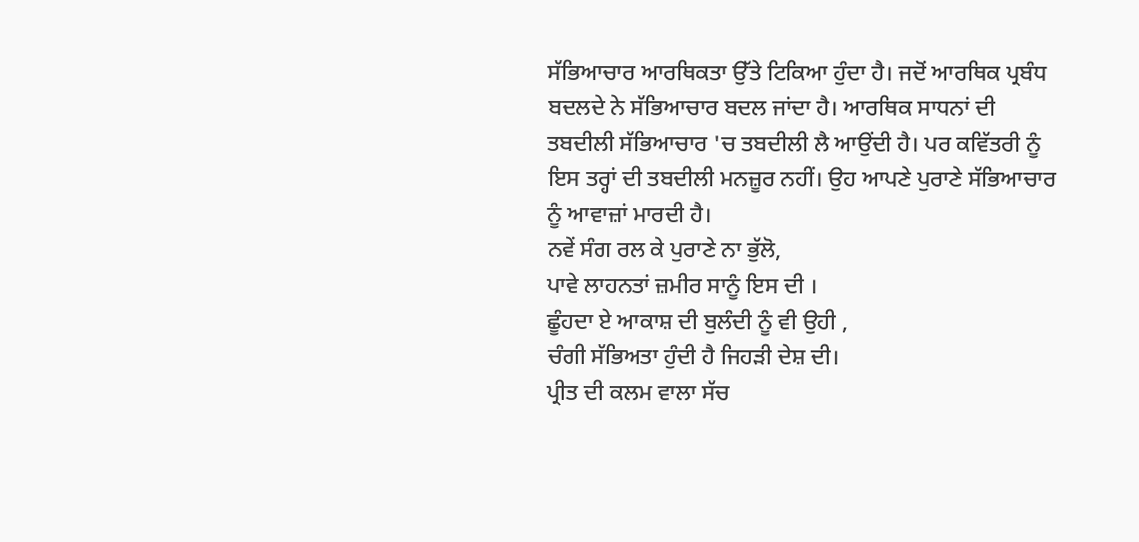ਸੱਭਿਆਚਾਰ ਆਰਥਿਕਤਾ ਉੱਤੇ ਟਿਕਿਆ ਹੁੰਦਾ ਹੈ। ਜਦੋਂ ਆਰਥਿਕ ਪ੍ਰਬੰਧ ਬਦਲਦੇ ਨੇ ਸੱਭਿਆਚਾਰ ਬਦਲ ਜਾਂਦਾ ਹੈ। ਆਰਥਿਕ ਸਾਧਨਾਂ ਦੀ ਤਬਦੀਲੀ ਸੱਭਿਆਚਾਰ 'ਚ ਤਬਦੀਲੀ ਲੈ ਆਉਂਦੀ ਹੈ। ਪਰ ਕਵਿੱਤਰੀ ਨੂੰ ਇਸ ਤਰ੍ਹਾਂ ਦੀ ਤਬਦੀਲੀ ਮਨਜ਼ੂਰ ਨਹੀਂ। ਉਹ ਆਪਣੇ ਪੁਰਾਣੇ ਸੱਭਿਆਚਾਰ ਨੂੰ ਆਵਾਜ਼ਾਂ ਮਾਰਦੀ ਹੈ।
ਨਵੇਂ ਸੰਗ ਰਲ ਕੇ ਪੁਰਾਣੇ ਨਾ ਭੁੱਲੋ,
ਪਾਵੇ ਲਾਹਨਤਾਂ ਜ਼ਮੀਰ ਸਾਨੂੰ ਇਸ ਦੀ ।
ਛੂੰਹਦਾ ਏ ਆਕਾਸ਼ ਦੀ ਬੁਲੰਦੀ ਨੂੰ ਵੀ ਉਹੀ ,
ਚੰਗੀ ਸੱਭਿਅਤਾ ਹੁੰਦੀ ਹੈ ਜਿਹੜੀ ਦੇਸ਼ ਦੀ।
ਪ੍ਰੀਤ ਦੀ ਕਲਮ ਵਾਲਾ ਸੱਚ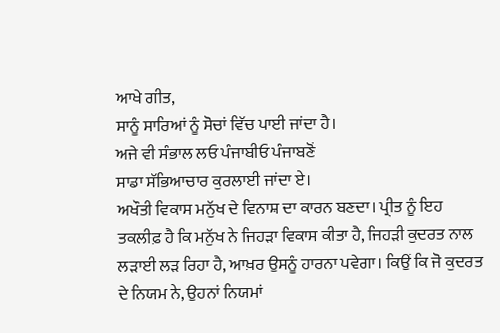ਆਖੇ ਗੀਤ,
ਸਾਨੂੰ ਸਾਰਿਆਂ ਨੂੰ ਸੋਚਾਂ ਵਿੱਚ ਪਾਈ ਜਾਂਦਾ ਹੈ।
ਅਜੇ ਵੀ ਸੰਭਾਲ ਲਓ ਪੰਜਾਬੀਓ ਪੰਜਾਬਣੋਂ
ਸਾਡਾ ਸੱਭਿਆਚਾਰ ਕੁਰਲਾਈ ਜਾਂਦਾ ਏ।
ਅਖੌਤੀ ਵਿਕਾਸ ਮਨੁੱਖ ਦੇ ਵਿਨਾਸ਼ ਦਾ ਕਾਰਨ ਬਣਦਾ। ਪ੍ਰੀਤ ਨੂੰ ਇਹ ਤਕਲੀਫ਼ ਹੈ ਕਿ ਮਨੁੱਖ ਨੇ ਜਿਹੜਾ ਵਿਕਾਸ ਕੀਤਾ ਹੈ, ਜਿਹੜੀ ਕੁਦਰਤ ਨਾਲ ਲੜਾਈ ਲੜ ਰਿਹਾ ਹੈ, ਆਖ਼ਰ ਉਸਨੂੰ ਹਾਰਨਾ ਪਵੇਗਾ। ਕਿਉਂ ਕਿ ਜੋ ਕੁਦਰਤ ਦੇ ਨਿਯਮ ਨੇ, ਉਹਨਾਂ ਨਿਯਮਾਂ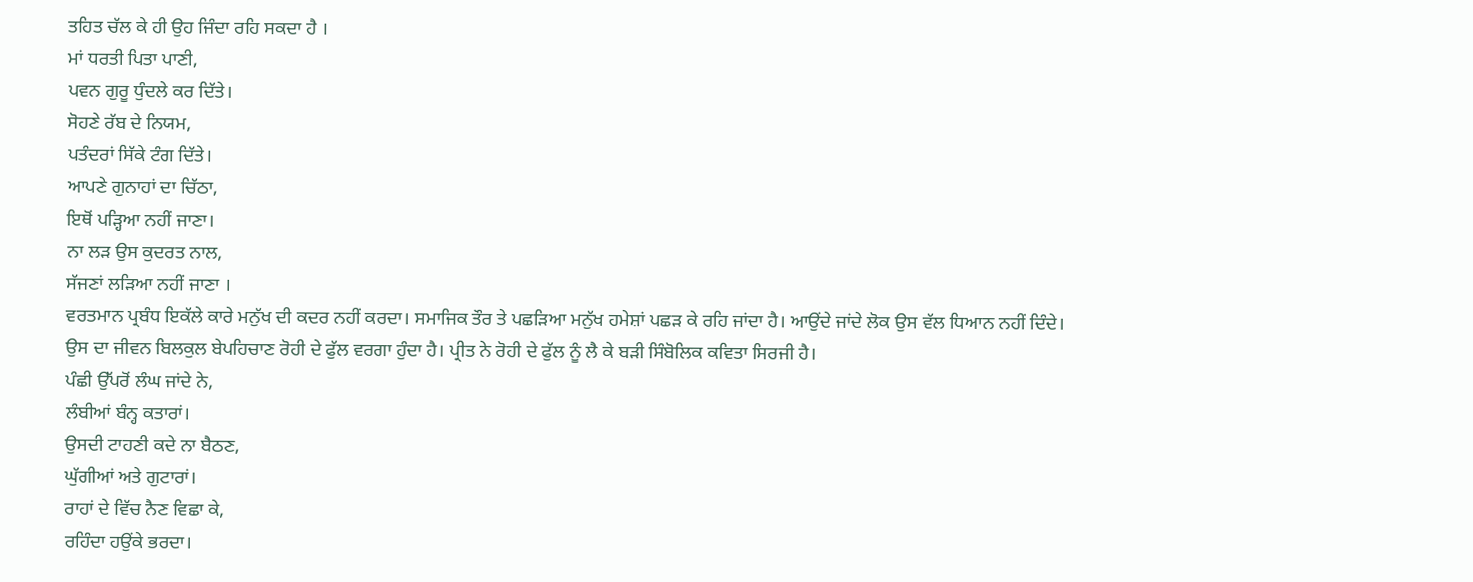ਤਹਿਤ ਚੱਲ ਕੇ ਹੀ ਉਹ ਜਿੰਦਾ ਰਹਿ ਸਕਦਾ ਹੈ ।
ਮਾਂ ਧਰਤੀ ਪਿਤਾ ਪਾਣੀ,
ਪਵਨ ਗੁਰੂ ਧੁੰਦਲੇ ਕਰ ਦਿੱਤੇ।
ਸੋਹਣੇ ਰੱਬ ਦੇ ਨਿਯਮ,
ਪਤੰਦਰਾਂ ਸਿੱਕੇ ਟੰਗ ਦਿੱਤੇ।
ਆਪਣੇ ਗੁਨਾਹਾਂ ਦਾ ਚਿੱਠਾ,
ਇਥੋਂ ਪੜ੍ਹਿਆ ਨਹੀਂ ਜਾਣਾ।
ਨਾ ਲੜ ਉਸ ਕੁਦਰਤ ਨਾਲ,
ਸੱਜਣਾਂ ਲੜਿਆ ਨਹੀਂ ਜਾਣਾ ।
ਵਰਤਮਾਨ ਪ੍ਰਬੰਧ ਇਕੱਲੇ ਕਾਰੇ ਮਨੁੱਖ ਦੀ ਕਦਰ ਨਹੀਂ ਕਰਦਾ। ਸਮਾਜਿਕ ਤੌਰ ਤੇ ਪਛੜਿਆ ਮਨੁੱਖ ਹਮੇਸ਼ਾਂ ਪਛੜ ਕੇ ਰਹਿ ਜਾਂਦਾ ਹੈ। ਆਉਂਦੇ ਜਾਂਦੇ ਲੋਕ ਉਸ ਵੱਲ ਧਿਆਨ ਨਹੀਂ ਦਿੰਦੇ। ਉਸ ਦਾ ਜੀਵਨ ਬਿਲਕੁਲ ਬੇਪਹਿਚਾਣ ਰੋਹੀ ਦੇ ਫੁੱਲ ਵਰਗਾ ਹੁੰਦਾ ਹੈ। ਪ੍ਰੀਤ ਨੇ ਰੋਹੀ ਦੇ ਫੁੱਲ ਨੂੰ ਲੈ ਕੇ ਬੜੀ ਸਿੰਬੋਲਿਕ ਕਵਿਤਾ ਸਿਰਜੀ ਹੈ।
ਪੰਛੀ ਉੱਪਰੋਂ ਲੰਘ ਜਾਂਦੇ ਨੇ,
ਲੰਬੀਆਂ ਬੰਨ੍ਹ ਕਤਾਰਾਂ।
ਉਸਦੀ ਟਾਹਣੀ ਕਦੇ ਨਾ ਬੈਠਣ,
ਘੁੱਗੀਆਂ ਅਤੇ ਗੁਟਾਰਾਂ।
ਰਾਹਾਂ ਦੇ ਵਿੱਚ ਨੈਣ ਵਿਛਾ ਕੇ,
ਰਹਿੰਦਾ ਹਉਂਕੇ ਭਰਦਾ।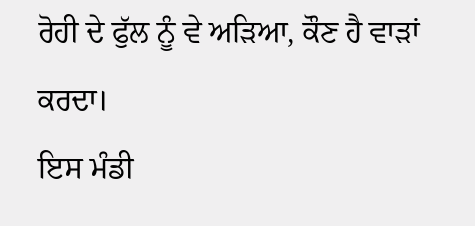ਰੋਹੀ ਦੇ ਫੁੱਲ ਨੂੰ ਵੇ ਅੜਿਆ, ਕੌਣ ਹੈ ਵਾੜਾਂ ਕਰਦਾ।
ਇਸ ਮੰਡੀ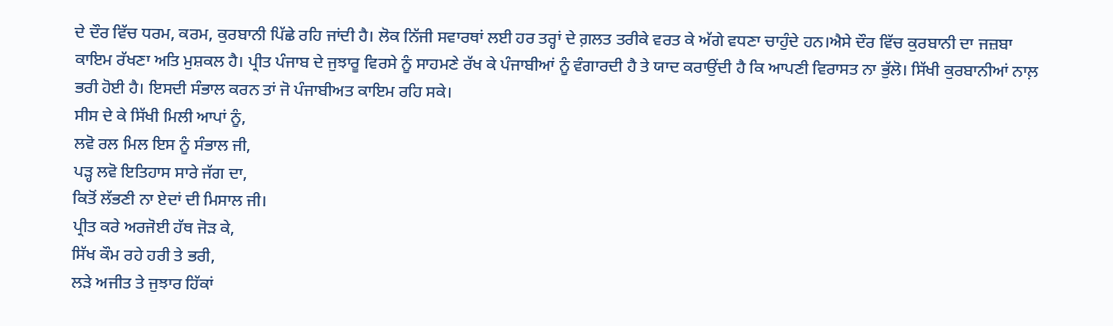ਦੇ ਦੌਰ ਵਿੱਚ ਧਰਮ, ਕਰਮ, ਕੁਰਬਾਨੀ ਪਿੱਛੇ ਰਹਿ ਜਾਂਦੀ ਹੈ। ਲੋਕ ਨਿੱਜੀ ਸਵਾਰਥਾਂ ਲਈ ਹਰ ਤਰ੍ਹਾਂ ਦੇ ਗ਼ਲਤ ਤਰੀਕੇ ਵਰਤ ਕੇ ਅੱਗੇ ਵਧਣਾ ਚਾਹੁੰਦੇ ਹਨ।ਐਸੇ ਦੌਰ ਵਿੱਚ ਕੁਰਬਾਨੀ ਦਾ ਜਜ਼ਬਾ ਕਾਇਮ ਰੱਖਣਾ ਅਤਿ ਮੁਸ਼ਕਲ ਹੈ। ਪ੍ਰੀਤ ਪੰਜਾਬ ਦੇ ਜੁਝਾਰੂ ਵਿਰਸੇ ਨੂੰ ਸਾਹਮਣੇ ਰੱਖ ਕੇ ਪੰਜਾਬੀਆਂ ਨੂੰ ਵੰਗਾਰਦੀ ਹੈ ਤੇ ਯਾਦ ਕਰਾਉਂਦੀ ਹੈ ਕਿ ਆਪਣੀ ਵਿਰਾਸਤ ਨਾ ਭੁੱਲੋ। ਸਿੱਖੀ ਕੁਰਬਾਨੀਆਂ ਨਾਲ਼ ਭਰੀ ਹੋਈ ਹੈ। ਇਸਦੀ ਸੰਭਾਲ ਕਰਨ ਤਾਂ ਜੋ ਪੰਜਾਬੀਅਤ ਕਾਇਮ ਰਹਿ ਸਕੇ।
ਸੀਸ ਦੇ ਕੇ ਸਿੱਖੀ ਮਿਲੀ ਆਪਾਂ ਨੂੰ,
ਲਵੋ ਰਲ ਮਿਲ ਇਸ ਨੂੰ ਸੰਭਾਲ ਜੀ,
ਪੜ੍ਹ ਲਵੋ ਇਤਿਹਾਸ ਸਾਰੇ ਜੱਗ ਦਾ,
ਕਿਤੋਂ ਲੱਭਣੀ ਨਾ ਏਦਾਂ ਦੀ ਮਿਸਾਲ ਜੀ।
ਪ੍ਰੀਤ ਕਰੇ ਅਰਜੋਈ ਹੱਥ ਜੋੜ ਕੇ,
ਸਿੱਖ ਕੌਮ ਰਹੇ ਹਰੀ ਤੇ ਭਰੀ,
ਲੜੇ ਅਜੀਤ ਤੇ ਜੁਝਾਰ ਹਿੱਕਾਂ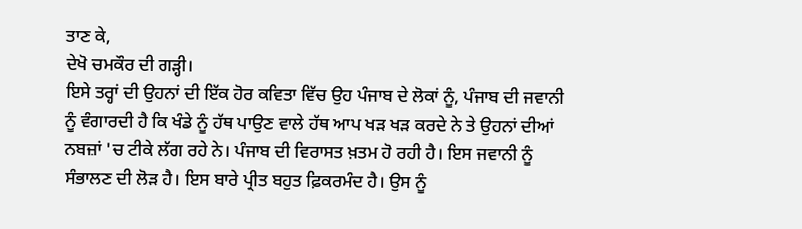ਤਾਣ ਕੇ,
ਦੇਖੋ ਚਮਕੌਰ ਦੀ ਗੜ੍ਹੀ।
ਇਸੇ ਤਰ੍ਹਾਂ ਦੀ ਉਹਨਾਂ ਦੀ ਇੱਕ ਹੋਰ ਕਵਿਤਾ ਵਿੱਚ ਉਹ ਪੰਜਾਬ ਦੇ ਲੋਕਾਂ ਨੂੰ, ਪੰਜਾਬ ਦੀ ਜਵਾਨੀ ਨੂੰ ਵੰਗਾਰਦੀ ਹੈ ਕਿ ਖੰਡੇ ਨੂੰ ਹੱਥ ਪਾਉਣ ਵਾਲੇ ਹੱਥ ਆਪ ਖੜ ਖੜ ਕਰਦੇ ਨੇ ਤੇ ਉਹਨਾਂ ਦੀਆਂ ਨਬਜ਼ਾਂ 'ਚ ਟੀਕੇ ਲੱਗ ਰਹੇ ਨੇ। ਪੰਜਾਬ ਦੀ ਵਿਰਾਸਤ ਖ਼ਤਮ ਹੋ ਰਹੀ ਹੈ। ਇਸ ਜਵਾਨੀ ਨੂੰ ਸੰਭਾਲਣ ਦੀ ਲੋੜ ਹੈ। ਇਸ ਬਾਰੇ ਪ੍ਰੀਤ ਬਹੁਤ ਫ਼ਿਕਰਮੰਦ ਹੈ। ਉਸ ਨੂੰ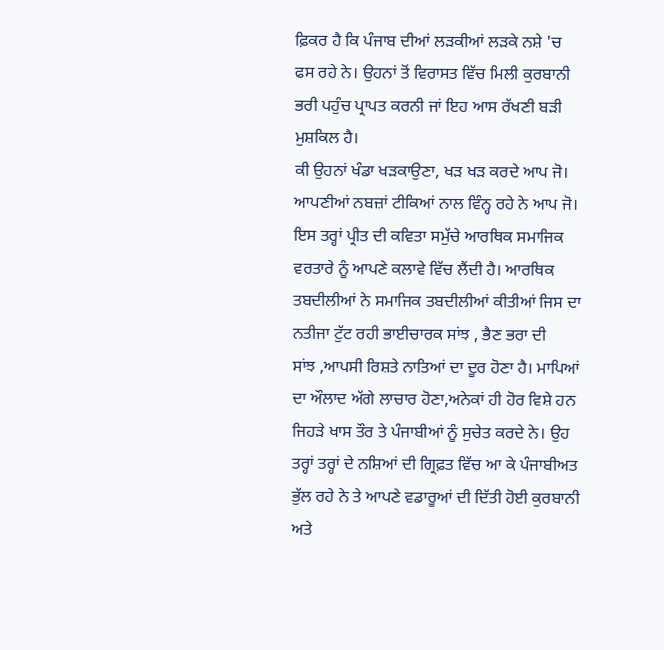ਫ਼ਿਕਰ ਹੈ ਕਿ ਪੰਜਾਬ ਦੀਆਂ ਲੜਕੀਆਂ ਲੜਕੇ ਨਸ਼ੇ 'ਚ ਫਸ ਰਹੇ ਨੇ। ਉਹਨਾਂ ਤੋਂ ਵਿਰਾਸਤ ਵਿੱਚ ਮਿਲੀ ਕੁਰਬਾਨੀ ਭਰੀ ਪਹੁੰਚ ਪ੍ਰਾਪਤ ਕਰਨੀ ਜਾਂ ਇਹ ਆਸ ਰੱਖਣੀ ਬੜੀ ਮੁਸ਼ਕਿਲ ਹੈ।
ਕੀ ਉਹਨਾਂ ਖੰਡਾ ਖੜਕਾਉਣਾ, ਖੜ ਖੜ ਕਰਦੇ ਆਪ ਜੋ।
ਆਪਣੀਆਂ ਨਬਜ਼ਾਂ ਟੀਕਿਆਂ ਨਾਲ ਵਿੰਨ੍ਹ ਰਹੇ ਨੇ ਆਪ ਜੋ।
ਇਸ ਤਰ੍ਹਾਂ ਪ੍ਰੀਤ ਦੀ ਕਵਿਤਾ ਸਮੁੱਚੇ ਆਰਥਿਕ ਸਮਾਜਿਕ ਵਰਤਾਰੇ ਨੂੰ ਆਪਣੇ ਕਲਾਵੇ ਵਿੱਚ ਲੈਂਦੀ ਹੈ। ਆਰਥਿਕ ਤਬਦੀਲੀਆਂ ਨੇ ਸਮਾਜਿਕ ਤਬਦੀਲੀਆਂ ਕੀਤੀਆਂ ਜਿਸ ਦਾ ਨਤੀਜਾ ਟੁੱਟ ਰਹੀ ਭਾਈਚਾਰਕ ਸਾਂਝ , ਭੈਣ ਭਰਾ ਦੀ
ਸਾਂਝ ,ਆਪਸੀ ਰਿਸ਼ਤੇ ਨਾਤਿਆਂ ਦਾ ਦੂਰ ਹੋਣਾ ਹੈ। ਮਾਪਿਆਂ ਦਾ ਔਲਾਦ ਅੱਗੇ ਲਾਚਾਰ ਹੋਣਾ,ਅਨੇਕਾਂ ਹੀ ਹੋਰ ਵਿਸ਼ੇ ਹਨ ਜਿਹੜੇ ਖਾਸ ਤੌਰ ਤੇ ਪੰਜਾਬੀਆਂ ਨੂੰ ਸੁਚੇਤ ਕਰਦੇ ਨੇ। ਉਹ ਤਰ੍ਹਾਂ ਤਰ੍ਹਾਂ ਦੇ ਨਸ਼ਿਆਂ ਦੀ ਗ੍ਰਿਫ਼ਤ ਵਿੱਚ ਆ ਕੇ ਪੰਜਾਬੀਅਤ ਭੁੱਲ ਰਹੇ ਨੇ ਤੇ ਆਪਣੇ ਵਡਾਰੂਆਂ ਦੀ ਦਿੱਤੀ ਹੋਈ ਕੁਰਬਾਨੀ ਅਤੇ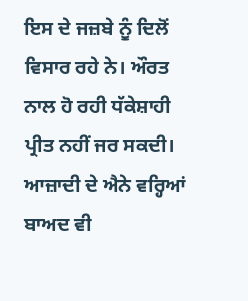ਇਸ ਦੇ ਜਜ਼ਬੇ ਨੂੰ ਦਿਲੋਂ ਵਿਸਾਰ ਰਹੇ ਨੇ। ਔਰਤ ਨਾਲ ਹੋ ਰਹੀ ਧੱਕੇਸ਼ਾਹੀ ਪ੍ਰੀਤ ਨਹੀਂ ਜਰ ਸਕਦੀ। ਆਜ਼ਾਦੀ ਦੇ ਐਨੇ ਵਰ੍ਹਿਆਂ ਬਾਅਦ ਵੀ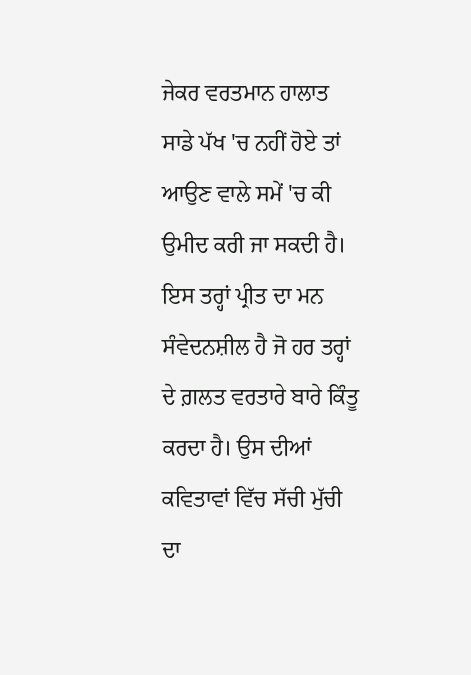ਜੇਕਰ ਵਰਤਮਾਨ ਹਾਲਾਤ ਸਾਡੇ ਪੱਖ 'ਚ ਨਹੀਂ ਹੋਏ ਤਾਂ ਆਉਣ ਵਾਲੇ ਸਮੇਂ 'ਚ ਕੀ ਉਮੀਦ ਕਰੀ ਜਾ ਸਕਦੀ ਹੈ। ਇਸ ਤਰ੍ਹਾਂ ਪ੍ਰੀਤ ਦਾ ਮਨ ਸੰਵੇਦਨਸ਼ੀਲ ਹੈ ਜੋ ਹਰ ਤਰ੍ਹਾਂ ਦੇ ਗ਼ਲਤ ਵਰਤਾਰੇ ਬਾਰੇ ਕਿੰਤੂ ਕਰਦਾ ਹੈ। ਉਸ ਦੀਆਂ ਕਵਿਤਾਵਾਂ ਵਿੱਚ ਸੱਚੀ ਮੁੱਚੀ ਦਾ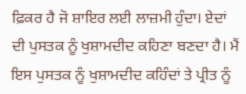ਫ਼ਿਕਰ ਹੈ ਜੋ ਸ਼ਾਇਰ ਲਈ ਲਾਜ਼ਮੀ ਹੁੰਦਾ। ਏਦਾਂ ਦੀ ਪੁਸਤਕ ਨੂੰ ਖੁਸ਼ਾਮਦੀਦ ਕਹਿਣਾ ਬਣਦਾ ਹੈ। ਮੈਂ ਇਸ ਪੁਸਤਕ ਨੂੰ ਖੁਸ਼ਾਮਦੀਦ ਕਹਿੰਦਾਂ ਤੇ ਪ੍ਰੀਤ ਨੂੰ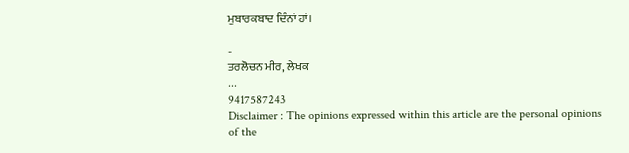ਮੁਬਾਰਕਬਾਦ ਦਿੰਨਾਂ ਹਾਂ।

-
ਤਰਲੋਚਨ ਮੀਰ, ਲੇਖਕ
...
9417587243
Disclaimer : The opinions expressed within this article are the personal opinions of the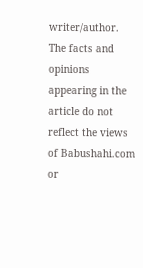writer/author. The facts and opinions appearing in the article do not reflect the views of Babushahi.com or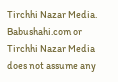Tirchhi Nazar Media. Babushahi.com or Tirchhi Nazar Media does not assume any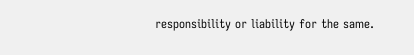responsibility or liability for the same.